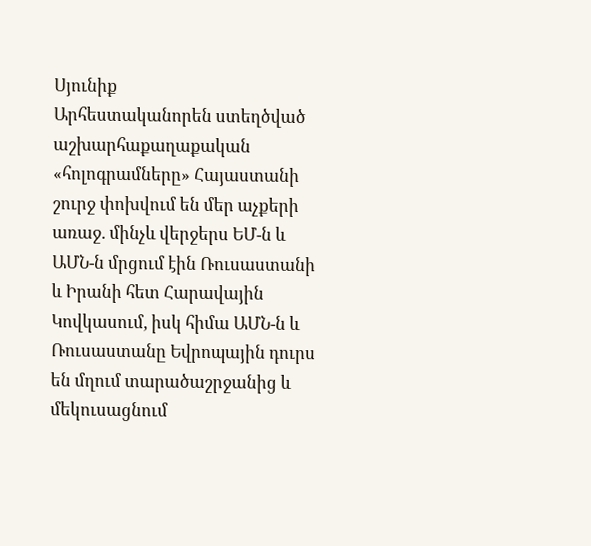Սյունիք
Արհեստականորեն ստեղծված աշխարհաքաղաքական «հոլոգրամները» Հայաստանի շուրջ փոխվում են մեր աչքերի առաջ. մինչև վերջերս ԵՄ-ն և ԱՄՆ-ն մրցում էին Ռուսաստանի և Իրանի հետ Հարավային Կովկասում, իսկ հիմա ԱՄՆ-ն և Ռուսաստանը Եվրոպային դուրս են մղում տարածաշրջանից և մեկուսացնում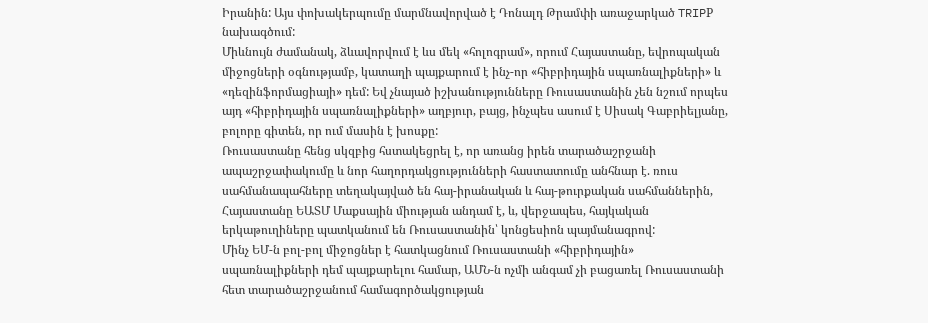Իրանին: Այս փոխակերպումը մարմնավորված է Դոնալդ Թրամփի առաջարկած TRIPР նախագծում:
Միևնույն ժամանակ, ձևավորվում է ևս մեկ «հոլոգրամ», որում Հայաստանը, եվրոպական միջոցների օգնությամբ, կատաղի պայքարում է ինչ-որ «հիբրիդային սպառնալիքների» և «դեզինֆորմացիայի» դեմ: Եվ չնայած իշխանությունները Ռուսաստանին չեն նշում որպես այդ «հիբրիդային սպառնալիքների» աղբյուր, բայց, ինչպես ասում է Սիսակ Գաբրիելյանը, բոլորը գիտեն, որ ում մասին է խոսքը:
Ռուսաստանը հենց սկզբից հստակեցրել է, որ առանց իրեն տարածաշրջանի ապաշրջափակումը և նոր հաղորդակցությունների հաստատումը անհնար է. ռուս սահմանապահները տեղակայված են հայ-իրանական և հայ-թուրքական սահմաններին, Հայաստանը ԵԱՏՄ Մաքսային միության անդամ է, և, վերջապես, հայկական երկաթուղիները պատկանում են Ռուսաստանին՝ կոնցեսիոն պայմանագրով:
Մինչ ԵՄ-ն բոլ-բոլ միջոցներ է հատկացնում Ռուսաստանի «հիբրիդային» սպառնալիքների դեմ պայքարելու համար, ԱՄՆ-ն ոչմի անգամ չի բացառել Ռուսաստանի հետ տարածաշրջանում համագործակցության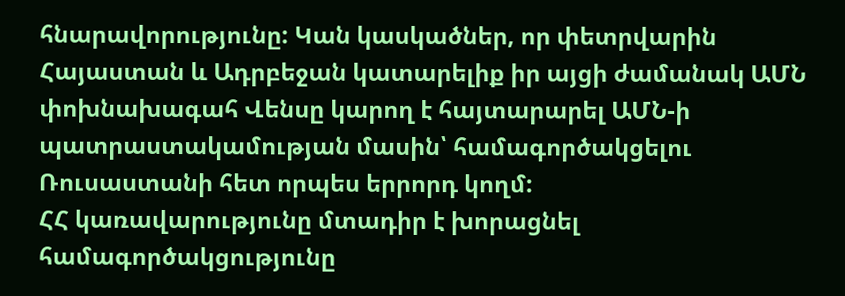հնարավորությունը: Կան կասկածներ, որ փետրվարին Հայաստան և Ադրբեջան կատարելիք իր այցի ժամանակ ԱՄՆ փոխնախագահ Վենսը կարող է հայտարարել ԱՄՆ-ի պատրաստակամության մասին՝ համագործակցելու Ռուսաստանի հետ որպես երրորդ կողմ:
ՀՀ կառավարությունը մտադիր է խորացնել համագործակցությունը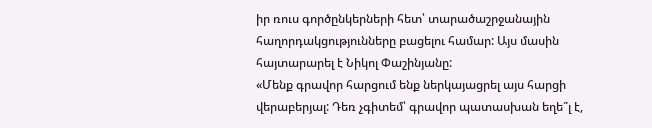իր ռուս գործընկերների հետ՝ տարածաշրջանային հաղորդակցությունները բացելու համար: Այս մասին հայտարարել է Նիկոլ Փաշինյանը:
«Մենք գրավոր հարցում ենք ներկայացրել այս հարցի վերաբերյալ: Դեռ չգիտեմ՝ գրավոր պատասխան եղե՞լ է,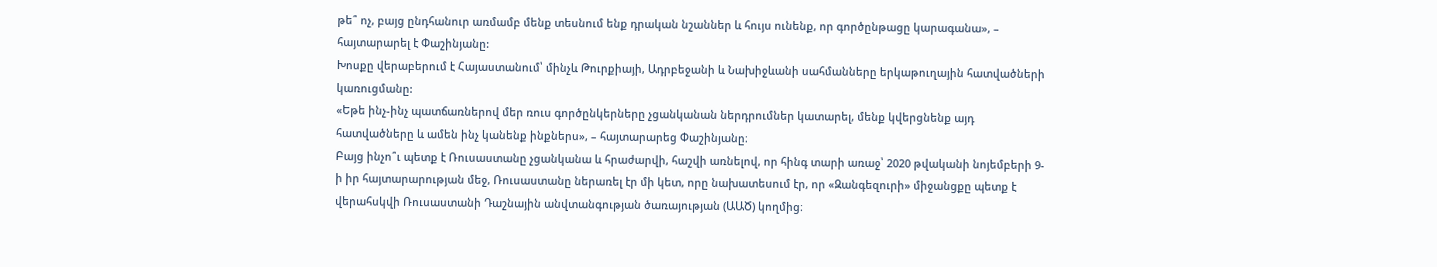թե՞ ոչ, բայց ընդհանուր առմամբ մենք տեսնում ենք դրական նշաններ և հույս ունենք, որ գործընթացը կարագանա», – հայտարարել է Փաշինյանը:
Խոսքը վերաբերում է Հայաստանում՝ մինչև Թուրքիայի, Ադրբեջանի և Նախիջևանի սահմանները երկաթուղային հատվածների կառուցմանը:
«Եթե ինչ-ինչ պատճառներով մեր ռուս գործընկերները չցանկանան ներդրումներ կատարել, մենք կվերցնենք այդ հատվածները և ամեն ինչ կանենք ինքներս», – հայտարարեց Փաշինյանը։
Բայց ինչո՞ւ պետք է Ռուսաստանը չցանկանա և հրաժարվի, հաշվի առնելով, որ հինգ տարի առաջ՝ 2020 թվականի նոյեմբերի 9-ի իր հայտարարության մեջ, Ռուսաստանը ներառել էր մի կետ, որը նախատեսում էր, որ «Զանգեզուրի» միջանցքը պետք է վերահսկվի Ռուսաստանի Դաշնային անվտանգության ծառայության (ԱԱԾ) կողմից։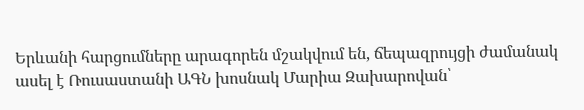Երևանի հարցումները արագորեն մշակվում են, ճեպազրույցի ժամանակ ասել է Ռուսաստանի ԱԳՆ խոսնակ Մարիա Զախարովան՝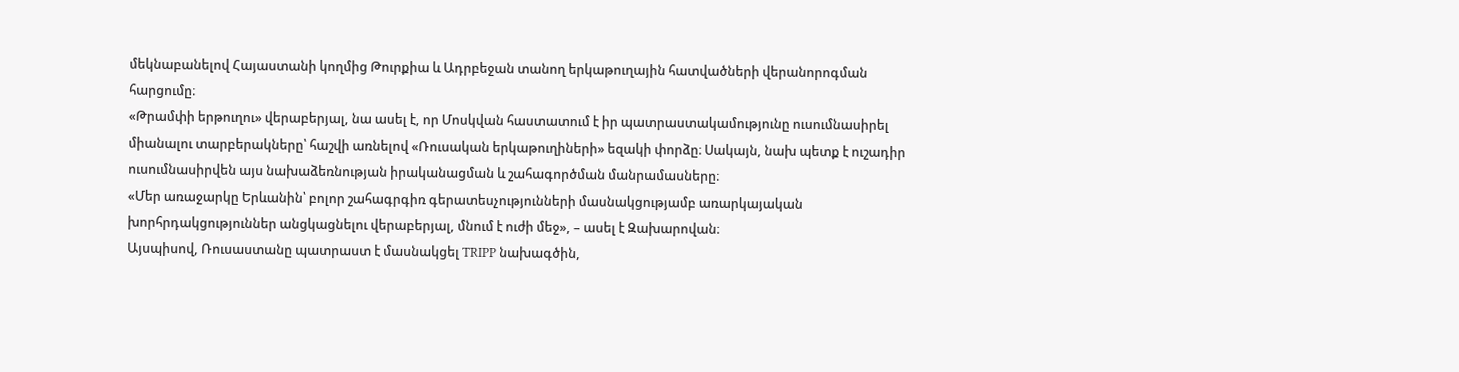մեկնաբանելով Հայաստանի կողմից Թուրքիա և Ադրբեջան տանող երկաթուղային հատվածների վերանորոգման հարցումը։
«Թրամփի երթուղու» վերաբերյալ, նա ասել է, որ Մոսկվան հաստատում է իր պատրաստակամությունը ուսումնասիրել միանալու տարբերակները՝ հաշվի առնելով «Ռուսական երկաթուղիների» եզակի փորձը։ Սակայն, նախ պետք է ուշադիր ուսումնասիրվեն այս նախաձեռնության իրականացման և շահագործման մանրամասները։
«Մեր առաջարկը Երևանին՝ բոլոր շահագրգիռ գերատեսչությունների մասնակցությամբ առարկայական խորհրդակցություններ անցկացնելու վերաբերյալ, մնում է ուժի մեջ», – ասել է Զախարովան։
Այսպիսով, Ռուսաստանը պատրաստ է մասնակցել TRIPP նախագծին,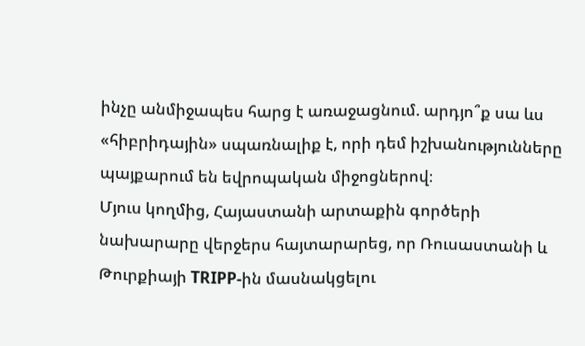ինչը անմիջապես հարց է առաջացնում. արդյո՞ք սա ևս «հիբրիդային» սպառնալիք է, որի դեմ իշխանությունները պայքարում են եվրոպական միջոցներով։
Մյուս կողմից, Հայաստանի արտաքին գործերի նախարարը վերջերս հայտարարեց, որ Ռուսաստանի և Թուրքիայի TRIPP-ին մասնակցելու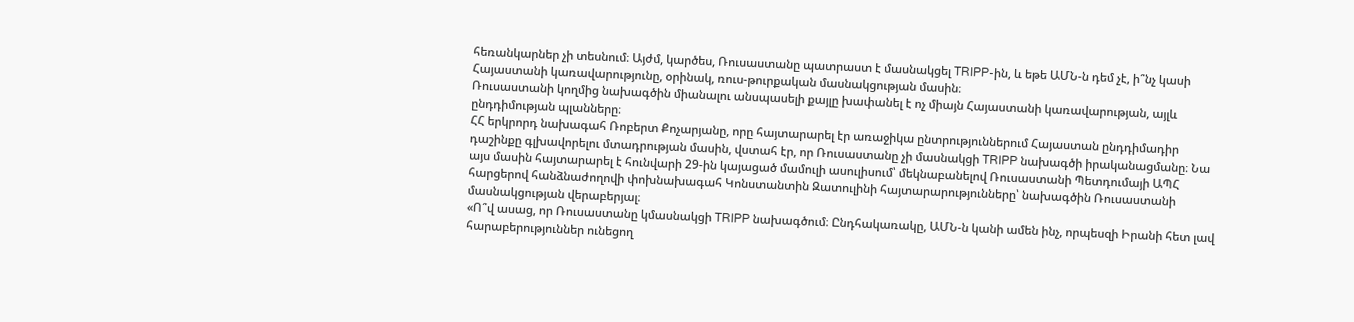հեռանկարներ չի տեսնում։ Այժմ, կարծես, Ռուսաստանը պատրաստ է մասնակցել TRIPP-ին, և եթե ԱՄՆ-ն դեմ չէ, ի՞նչ կասի Հայաստանի կառավարությունը, օրինակ, ռուս-թուրքական մասնակցության մասին։
Ռուսաստանի կողմից նախագծին միանալու անսպասելի քայլը խափանել է ոչ միայն Հայաստանի կառավարության, այլև ընդդիմության պլանները։
ՀՀ երկրորդ նախագահ Ռոբերտ Քոչարյանը, որը հայտարարել էր առաջիկա ընտրություններում Հայաստան ընդդիմադիր դաշինքը գլխավորելու մտադրության մասին, վստահ էր, որ Ռուսաստանը չի մասնակցի TRIPP նախագծի իրականացմանը։ Նա այս մասին հայտարարել է հունվարի 29-ին կայացած մամուլի ասուլիսում՝ մեկնաբանելով Ռուսաստանի Պետդումայի ԱՊՀ հարցերով հանձնաժողովի փոխնախագահ Կոնստանտին Զատուլինի հայտարարությունները՝ նախագծին Ռուսաստանի մասնակցության վերաբերյալ։
«Ո՞վ ասաց, որ Ռուսաստանը կմասնակցի TRIPP նախագծում։ Ընդհակառակը, ԱՄՆ-ն կանի ամեն ինչ, որպեսզի Իրանի հետ լավ հարաբերություններ ունեցող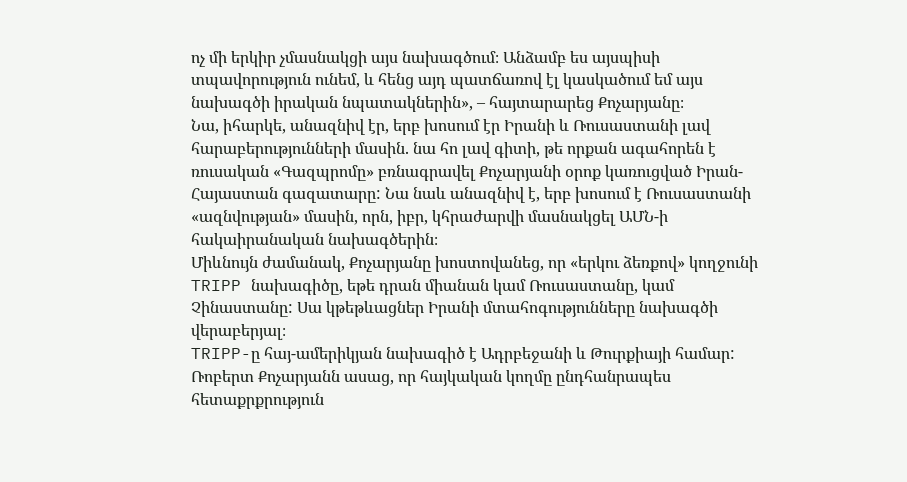ոչ մի երկիր չմասնակցի այս նախագծում։ Անձամբ ես այսպիսի տպավորություն ունեմ, և հենց այդ պատճառով էլ կասկածում եմ այս նախագծի իրական նպատակներին», – հայտարարեց Քոչարյանը։
Նա, իհարկե, անազնիվ էր, երբ խոսում էր Իրանի և Ռուսաստանի լավ հարաբերությունների մասին. նա հո լավ գիտի, թե որքան ագահորեն է ռուսական «Գազպրոմը» բռնագրավել Քոչարյանի օրոք կառուցված Իրան-Հայաստան գազատարը: Նա նաև անազնիվ է, երբ խոսում է Ռուսաստանի «ազնվության» մասին, որն, իբր, կհրաժարվի մասնակցել ԱՄՆ-ի հակաիրանական նախագծերին։
Միևնույն ժամանակ, Քոչարյանը խոստովանեց, որ «երկու ձեռքով» կողջունի TRIPP նախագիծը, եթե դրան միանան կամ Ռուսաստանը, կամ Չինաստանը: Սա կթեթևացներ Իրանի մտահոգությունները նախագծի վերաբերյալ։
TRIPP-ը հայ-ամերիկյան նախագիծ է Ադրբեջանի և Թուրքիայի համար: Ռոբերտ Քոչարյանն ասաց, որ հայկական կողմը ընդհանրապես հետաքրքրություն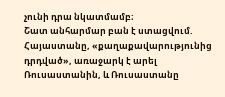չունի դրա նկատմամբ։
Շատ անհարմար բան է ստացվում. Հայաստանը, «քաղաքավարությունից դրդված», առաջարկ է արել Ռուսաստանին, և Ռուսաստանը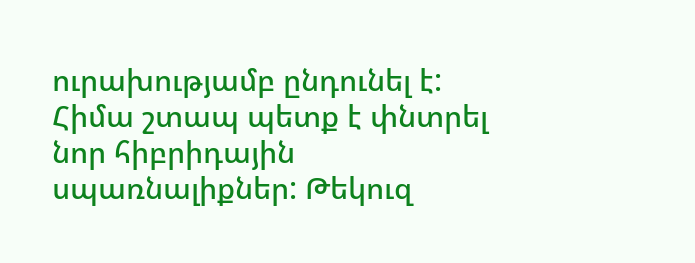ուրախությամբ ընդունել է: Հիմա շտապ պետք է փնտրել նոր հիբրիդային սպառնալիքներ: Թեկուզ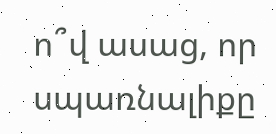ո՞վ ասաց, որ սպառնալիքը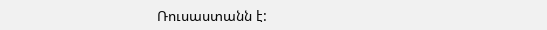Ռուսաստանն է: